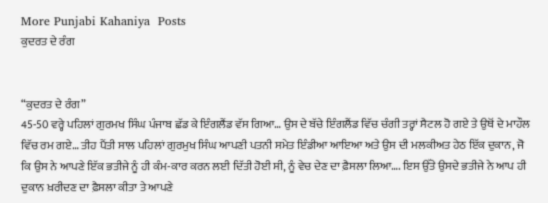More Punjabi Kahaniya  Posts
ਕੁਦਰਤ ਦੇ ਰੰਗ


“ਕੁਦਰਤ ਦੇ ਰੰਗ”
45-50 ਵਰ੍ਹੇ ਪਹਿਲਾਂ ਗੁਰਮਖ ਸਿੰਘ ਪੰਜਾਬ ਛੱਡ ਕੇ ਇੰਗਲੈਂਡ ਵੱਸ ਗਿਆ… ਉਸ ਦੇ ਬੱਚੇ ਇੰਗਲੈਂਡ ਵਿੱਚ ਚੰਗੀ ਤਰ੍ਹਾਂ ਸੈਟਲ ਹੋ ਗਏ ਤੇ ਉਥੋਂ ਦੇ ਮਾਹੌਲ ਵਿੱਚ ਰਮ ਗਏ… ਤੀਹ ਪੈਂਤੀ ਸਾਲ ਪਹਿਲਾਂ ਗੁਰਮੁਖ ਸਿੰਘ ਆਪਣੀ ਪਤਨੀ ਸਮੇਤ ਇੰਡੀਆ ਆਇਆ ਅਤੇ ਉਸ ਦੀ ਮਲਕੀਅਤ ਹੇਠ ਇੱਕ ਦੁਕਾਨ, ਜੋ ਕਿ ਉਸ ਨੇ ਆਪਣੇ ਇੱਕ ਭਤੀਜੇ ਨੂੰ ਹੀ ਕੰਮ-ਕਾਰ ਕਰਨ ਲਈ ਦਿੱਤੀ ਹੋਈ ਸੀ, ਨੂੰ ਵੇਚ ਦੇਣ ਦਾ ਫ਼ੈਸਲਾ ਲਿਆ…. ਇਸ ਉੱਤੇ ਉਸਦੇ ਭਤੀਜੇ ਨੇ ਆਪ ਹੀ ਦੁਕਾਨ ਖ਼ਰੀਦਣ ਦਾ ਫ਼ੈਸਲਾ ਕੀਤਾ ਤੇ ਆਪਣੇ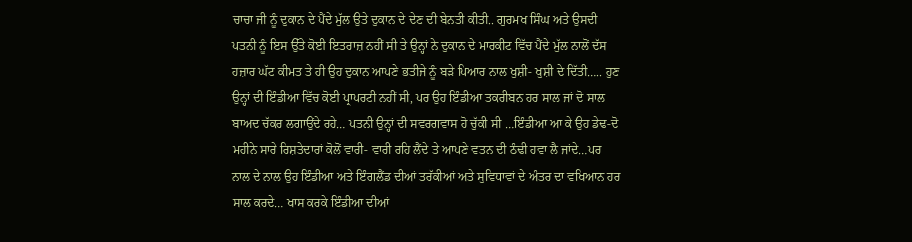ਚਾਚਾ ਜੀ ਨੂੰ ਦੁਕਾਨ ਦੇ ਪੈਂਦੇ ਮੁੱਲ ਉਤੇ ਦੁਕਾਨ ਦੇ ਦੇਣ ਦੀ ਬੇਨਤੀ ਕੀਤੀ.. ਗੁਰਮਖ ਸਿੰਘ ਅਤੇ ਉਸਦੀ ਪਤਨੀ ਨੂੰ ਇਸ ਉੱਤੇ ਕੋਈ ਇਤਰਾਜ਼ ਨਹੀਂ ਸੀ ਤੇ ਉਨ੍ਹਾਂ ਨੇ ਦੁਕਾਨ ਦੇ ਮਾਰਕੀਟ ਵਿੱਚ ਪੈਂਦੇ ਮੁੱਲ ਨਾਲੋਂ ਦੱਸ ਹਜ਼ਾਰ ਘੱਟ ਕੀਮਤ ਤੇ ਹੀ ਉਹ ਦੁਕਾਨ ਆਪਣੇ ਭਤੀਜੇ ਨੂੰ ਬੜੇ ਪਿਆਰ ਨਾਲ ਖੁਸ਼ੀ- ਖੁਸ਼ੀ ਦੇ ਦਿੱਤੀ….. ਹੁਣ ਉਨ੍ਹਾਂ ਦੀ ਇੰਡੀਆ ਵਿੱਚ ਕੋਈ ਪ੍ਰਾਪਰਟੀ ਨਹੀਂ ਸੀ, ਪਰ ਉਹ ਇੰਡੀਆ ਤਕਰੀਬਨ ਹਰ ਸਾਲ ਜਾਂ ਦੋ ਸਾਲ ਬਾਅਦ ਚੱਕਰ ਲਗਾਉਂਦੇ ਰਹੇ… ਪਤਨੀ ਉਨ੍ਹਾਂ ਦੀ ਸਵਰਗਵਾਸ ਹੋ ਚੁੱਕੀ ਸੀ …ਇੰਡੀਆ ਆ ਕੇ ਉਹ ਡੇਢ-ਦੋ ਮਹੀਨੇ ਸਾਰੇ ਰਿਸ਼ਤੇਦਾਰਾਂ ਕੋਲੋਂ ਵਾਰੀ- ਵਾਰੀ ਰਹਿ ਲੈਂਦੇ ਤੇ ਆਪਣੇ ਵਤਨ ਦੀ ਠੰਢੀ ਹਵਾ ਲੈ ਜਾਂਦੇ…ਪਰ ਨਾਲ ਦੇ ਨਾਲ ਉਹ ਇੰਡੀਆ ਅਤੇ ਇੰਗਲੈਂਡ ਦੀਆਂ ਤਰੱਕੀਆਂ ਅਤੇ ਸੁਵਿਧਾਵਾਂ ਦੇ ਅੰਤਰ ਦਾ ਵਖਿਆਨ ਹਰ ਸਾਲ ਕਰਦੇ… ਖਾਸ ਕਰਕੇ ਇੰਡੀਆ ਦੀਆਂ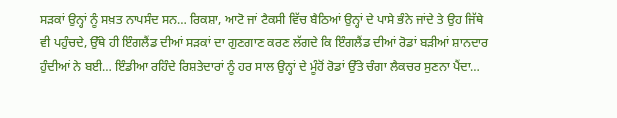ਸੜਕਾਂ ਉਨ੍ਹਾਂ ਨੂੰ ਸਖ਼ਤ ਨਾਪਸੰਦ ਸਨ… ਰਿਕਸ਼ਾ, ਆਟੋ ਜਾਂ ਟੈਕਸੀ ਵਿੱਚ ਬੈਠਿਆਂ ਉਨ੍ਹਾਂ ਦੇ ਪਾਸੇ ਭੰਨੇ ਜਾਂਦੇ ਤੇ ਉਹ ਜਿੱਥੇ ਵੀ ਪਹੁੰਚਦੇ, ਉੱਥੇ ਹੀ ਇੰਗਲੈਂਡ ਦੀਆਂ ਸੜਕਾਂ ਦਾ ਗੁਣਗਾਣ ਕਰਣ ਲੱਗਦੇ ਕਿ ਇੰਗਲੈਂਡ ਦੀਆਂ ਰੋਡਾਂ ਬੜੀਆਂ ਸ਼ਾਨਦਾਰ ਹੁੰਦੀਆਂ ਨੇ ਬਈ… ਇੰਡੀਆ ਰਹਿੰਦੇ ਰਿਸ਼ਤੇਦਾਰਾਂ ਨੂੰ ਹਰ ਸਾਲ ਉਨ੍ਹਾਂ ਦੇ ਮੂੰਹੋਂ ਰੋਡਾਂ ਉੱਤੇ ਚੰਗਾ ਲੈਕਚਰ ਸੁਣਨਾ ਪੈਂਦਾ…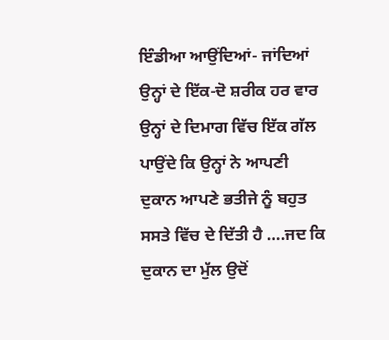ਇੰਡੀਆ ਆਉਂਦਿਆਂ- ਜਾਂਦਿਆਂ ਉਨ੍ਹਾਂ ਦੇ ਇੱਕ-ਦੋ ਸ਼ਰੀਕ ਹਰ ਵਾਰ ਉਨ੍ਹਾਂ ਦੇ ਦਿਮਾਗ ਵਿੱਚ ਇੱਕ ਗੱਲ ਪਾਉਂਦੇ ਕਿ ਉਨ੍ਹਾਂ ਨੇ ਆਪਣੀ ਦੁਕਾਨ ਆਪਣੇ ਭਤੀਜੇ ਨੂੰ ਬਹੁਤ ਸਸਤੇ ਵਿੱਚ ਦੇ ਦਿੱਤੀ ਹੈ ….ਜਦ ਕਿ ਦੁਕਾਨ ਦਾ ਮੁੱਲ ਉਦੋਂ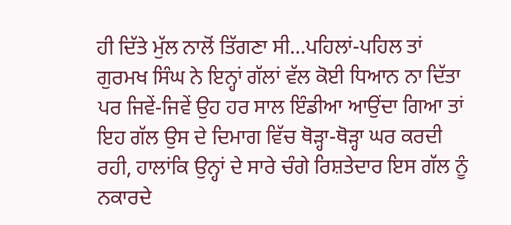ਹੀ ਦਿੱਤੇ ਮੁੱਲ ਨਾਲੋਂ ਤਿੱਗਣਾ ਸੀ…ਪਹਿਲਾਂ-ਪਹਿਲ ਤਾਂ ਗੁਰਮਖ ਸਿੰਘ ਨੇ ਇਨ੍ਹਾਂ ਗੱਲਾਂ ਵੱਲ ਕੋਈ ਧਿਆਨ ਨਾ ਦਿੱਤਾ ਪਰ ਜਿਵੇਂ-ਜਿਵੇਂ ਉਹ ਹਰ ਸਾਲ ਇੰਡੀਆ ਆਉਂਦਾ ਗਿਆ ਤਾਂ ਇਹ ਗੱਲ ਉਸ ਦੇ ਦਿਮਾਗ ਵਿੱਚ ਥੋੜ੍ਹਾ-ਥੋੜ੍ਹਾ ਘਰ ਕਰਦੀ ਰਹੀ, ਹਾਲਾਂਕਿ ਉਨ੍ਹਾਂ ਦੇ ਸਾਰੇ ਚੰਗੇ ਰਿਸ਼ਤੇਦਾਰ ਇਸ ਗੱਲ ਨੂੰ ਨਕਾਰਦੇ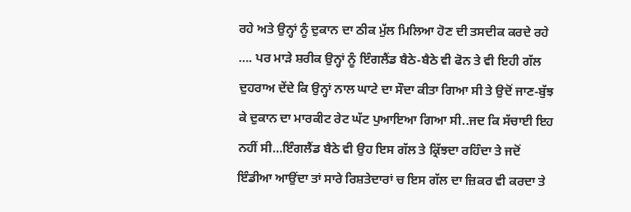ਰਹੇ ਅਤੇ ਉਨ੍ਹਾਂ ਨੂੰ ਦੁਕਾਨ ਦਾ ਠੀਕ ਮੁੱਲ ਮਿਲਿਆ ਹੋਣ ਦੀ ਤਸਦੀਕ ਕਰਦੇ ਰਹੇ …. ਪਰ ਮਾੜੇ ਸ਼ਰੀਕ ਉਨ੍ਹਾਂ ਨੂੰ ਇੰਗਲੈਂਡ ਬੈਠੇ-ਬੈਠੇ ਵੀ ਫੋਨ ਤੇ ਵੀ ਇਹੀ ਗੱਲ ਦੁਹਰਾਅ ਦੇਂਦੇ ਕਿ ਉਨ੍ਹਾਂ ਨਾਲ ਘਾਟੇ ਦਾ ਸੌਦਾ ਕੀਤਾ ਗਿਆ ਸੀ ਤੇ ਉਦੋਂ ਜਾਣ-ਬੁੱਝ ਕੇ ਦੁਕਾਨ ਦਾ ਮਾਰਕੀਟ ਰੇਟ ਘੱਟ ਪੁਆਇਆ ਗਿਆ ਸੀ..ਜਦ ਕਿ ਸੱਚਾਈ ਇਹ ਨਹੀਂ ਸੀ…ਇੰਗਲੈਂਡ ਬੈਠੇ ਵੀ ਉਹ ਇਸ ਗੱਲ ਤੇ ਕ੍ਰਿੱਝਦਾ ਰਹਿੰਦਾ ਤੇ ਜਦੋਂ ਇੰਡੀਆ ਆਉਂਦਾ ਤਾਂ ਸਾਰੇ ਰਿਸ਼ਤੇਦਾਰਾਂ ਚ ਇਸ ਗੱਲ ਦਾ ਜ਼ਿਕਰ ਵੀ ਕਰਦਾ ਤੇ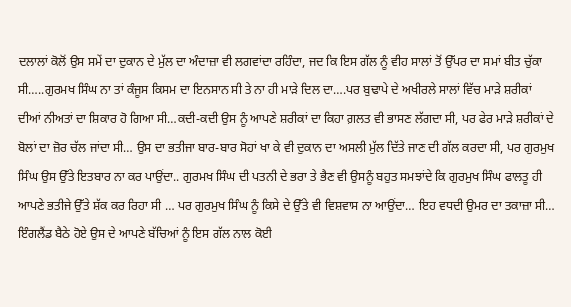ਦਲਾਲਾਂ ਕੋਲੋਂ ਉਸ ਸਮੇਂ ਦਾ ਦੁਕਾਨ ਦੇ ਮੁੱਲ ਦਾ ਅੰਦਾਜ਼ਾ ਵੀ ਲਗਵਾਂਦਾ ਰਹਿੰਦਾ, ਜਦ ਕਿ ਇਸ ਗੱਲ ਨੂੰ ਵੀਹ ਸਾਲਾਂ ਤੋਂ ਉੱਪਰ ਦਾ ਸਮਾਂ ਬੀਤ ਚੁੱਕਾ ਸੀ…..ਗੁਰਮਖ ਸਿੰਘ ਨਾ ਤਾਂ ਕੰਜੂਸ ਕਿਸਮ ਦਾ ਇਨਸਾਨ ਸੀ ਤੇ ਨਾ ਹੀ ਮਾੜੇ ਦਿਲ ਦਾ….ਪਰ ਬੁਢਾਪੇ ਦੇ ਅਖੀਰਲੇ ਸਾਲਾਂ ਵਿੱਚ ਮਾੜੇ ਸ਼ਰੀਕਾਂ ਦੀਆਂ ਨੀਅਤਾਂ ਦਾ ਸ਼ਿਕਾਰ ਹੋ ਗਿਆ ਸੀ…ਕਦੀ-ਕਦੀ ਉਸ ਨੂੰ ਆਪਣੇ ਸ਼ਰੀਕਾਂ ਦਾ ਕਿਹਾ ਗ਼ਲਤ ਵੀ ਭਾਸਣ ਲੱਗਦਾ ਸੀ, ਪਰ ਫੇਰ ਮਾੜੇ ਸ਼ਰੀਕਾਂ ਦੇ ਬੋਲਾਂ ਦਾ ਜ਼ੋਰ ਚੱਲ ਜਾਂਦਾ ਸੀ… ਉਸ ਦਾ ਭਤੀਜਾ ਬਾਰ-ਬਾਰ ਸੋਹਾਂ ਖਾ ਕੇ ਵੀ ਦੁਕਾਨ ਦਾ ਅਸਲੀ ਮੁੱਲ ਦਿੱਤੇ ਜਾਣ ਦੀ ਗੱਲ ਕਰਦਾ ਸੀ, ਪਰ ਗੁਰਮੁਖ ਸਿੰਘ ਉਸ ਉੱਤੇ ਇਤਬਾਰ ਨਾ ਕਰ ਪਾਉਂਦਾ.. ਗੁਰਮਖ ਸਿੰਘ ਦੀ ਪਤਨੀ ਦੇ ਭਰਾ ਤੇ ਭੈਣ ਵੀ ਉਸਨੂੰ ਬਹੁਤ ਸਮਝਾਂਦੇ ਕਿ ਗੁਰਮੁਖ ਸਿੰਘ ਫਾਲਤੂ ਹੀ ਆਪਣੇ ਭਤੀਜੇ ਉੱਤੇ ਸ਼ੱਕ ਕਰ ਰਿਹਾ ਸੀ … ਪਰ ਗੁਰਮੁਖ ਸਿੰਘ ਨੂੰ ਕਿਸੇ ਦੇ ਉੱਤੇ ਵੀ ਵਿਸ਼ਵਾਸ ਨਾ ਆਉਂਦਾ… ਇਹ ਵਧਦੀ ਉਮਰ ਦਾ ਤਕਾਜ਼ਾ ਸੀ… ਇੰਗਲੈਂਡ ਬੈਠੇ ਹੋਏ ਉਸ ਦੇ ਆਪਣੇ ਬੱਚਿਆਂ ਨੂੰ ਇਸ ਗੱਲ ਨਾਲ ਕੋਈ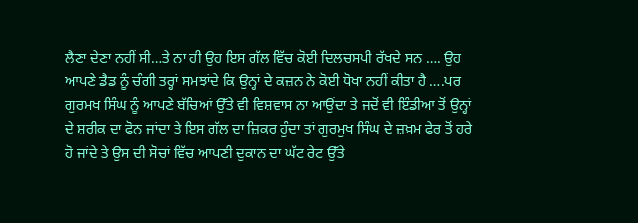ਲੈਣਾ ਦੇਣਾ ਨਹੀਂ ਸੀ…ਤੇ ਨਾ ਹੀ ਉਹ ਇਸ ਗੱਲ ਵਿੱਚ ਕੋਈ ਦਿਲਚਸਪੀ ਰੱਖਦੇ ਸਨ …. ਉਹ ਆਪਣੇ ਡੈਡ ਨੂੰ ਚੰਗੀ ਤਰ੍ਹਾਂ ਸਮਝਾਂਦੇ ਕਿ ਉਨ੍ਹਾਂ ਦੇ ਕਜ਼ਨ ਨੇ ਕੋਈ ਧੋਖਾ ਨਹੀਂ ਕੀਤਾ ਹੈ ….ਪਰ ਗੁਰਮਖ ਸਿੰਘ ਨੂੰ ਆਪਣੇ ਬੱਚਿਆਂ ਉੱਤੇ ਵੀ ਵਿਸ਼ਵਾਸ ਨਾ ਆਉਂਦਾ ਤੇ ਜਦੋਂ ਵੀ ਇੰਡੀਆ ਤੋਂ ਉਨ੍ਹਾਂ ਦੇ ਸ਼ਰੀਕ ਦਾ ਫੋਨ ਜਾਂਦਾ ਤੇ ਇਸ ਗੱਲ ਦਾ ਜ਼ਿਕਰ ਹੁੰਦਾ ਤਾਂ ਗੁਰਮੁਖ ਸਿੰਘ ਦੇ ਜ਼ਖ਼ਮ ਫੇਰ ਤੋਂ ਹਰੇ ਹੋ ਜਾਂਦੇ ਤੇ ਉਸ ਦੀ ਸੋਚਾਂ ਵਿੱਚ ਆਪਣੀ ਦੁਕਾਨ ਦਾ ਘੱਟ ਰੇਟ ਉੱਤੇ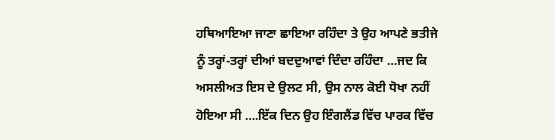ਹਥਿਆਇਆ ਜਾਣਾ ਛਾਇਆ ਰਹਿੰਦਾ ਤੇ ਉਹ ਆਪਣੇ ਭਤੀਜੇ ਨੂੰ ਤਰ੍ਹਾਂ-ਤਰ੍ਹਾਂ ਦੀਆਂ ਬਦਦੁਆਵਾਂ ਦਿੰਦਾ ਰਹਿੰਦਾ …ਜਦ ਕਿ ਅਸਲੀਅਤ ਇਸ ਦੇ ਉਲਟ ਸੀ, ਉਸ ਨਾਲ ਕੋਈ ਧੋਖਾ ਨਹੀਂ ਹੋਇਆ ਸੀ ….ਇੱਕ ਦਿਨ ਉਹ ਇੰਗਲੈਂਡ ਵਿੱਚ ਪਾਰਕ ਵਿੱਚ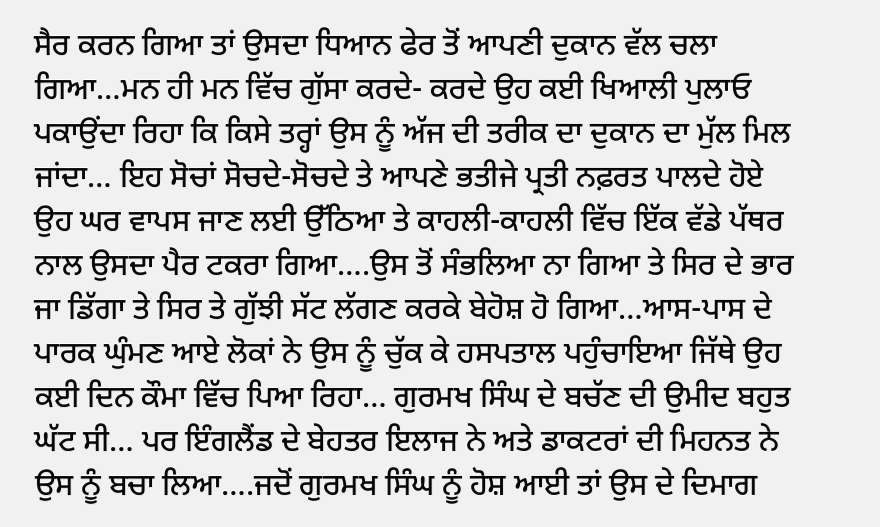ਸੈਰ ਕਰਨ ਗਿਆ ਤਾਂ ਉਸਦਾ ਧਿਆਨ ਫੇਰ ਤੋਂ ਆਪਣੀ ਦੁਕਾਨ ਵੱਲ ਚਲਾ ਗਿਆ…ਮਨ ਹੀ ਮਨ ਵਿੱਚ ਗੁੱਸਾ ਕਰਦੇ- ਕਰਦੇ ਉਹ ਕਈ ਖਿਆਲੀ ਪੁਲਾਓ ਪਕਾਉਂਦਾ ਰਿਹਾ ਕਿ ਕਿਸੇ ਤਰ੍ਹਾਂ ਉਸ ਨੂੰ ਅੱਜ ਦੀ ਤਰੀਕ ਦਾ ਦੁਕਾਨ ਦਾ ਮੁੱਲ ਮਿਲ ਜਾਂਦਾ… ਇਹ ਸੋਚਾਂ ਸੋਚਦੇ-ਸੋਚਦੇ ਤੇ ਆਪਣੇ ਭਤੀਜੇ ਪ੍ਰਤੀ ਨਫ਼ਰਤ ਪਾਲਦੇ ਹੋਏ ਉਹ ਘਰ ਵਾਪਸ ਜਾਣ ਲਈ ਉੱਠਿਆ ਤੇ ਕਾਹਲੀ-ਕਾਹਲੀ ਵਿੱਚ ਇੱਕ ਵੱਡੇ ਪੱਥਰ ਨਾਲ ਉਸਦਾ ਪੈਰ ਟਕਰਾ ਗਿਆ….ਉਸ ਤੋਂ ਸੰਭਲਿਆ ਨਾ ਗਿਆ ਤੇ ਸਿਰ ਦੇ ਭਾਰ ਜਾ ਡਿੱਗਾ ਤੇ ਸਿਰ ਤੇ ਗੁੱਝੀ ਸੱਟ ਲੱਗਣ ਕਰਕੇ ਬੇਹੋਸ਼ ਹੋ ਗਿਆ…ਆਸ-ਪਾਸ ਦੇ ਪਾਰਕ ਘੁੰਮਣ ਆਏ ਲੋਕਾਂ ਨੇ ਉਸ ਨੂੰ ਚੁੱਕ ਕੇ ਹਸਪਤਾਲ ਪਹੁੰਚਾਇਆ ਜਿੱਥੇ ਉਹ ਕਈ ਦਿਨ ਕੌਮਾ ਵਿੱਚ ਪਿਆ ਰਿਹਾ… ਗੁਰਮਖ ਸਿੰਘ ਦੇ ਬਚੱਣ ਦੀ ਉਮੀਦ ਬਹੁਤ ਘੱਟ ਸੀ… ਪਰ ਇੰਗਲੈਂਡ ਦੇ ਬੇਹਤਰ ਇਲਾਜ ਨੇ ਅਤੇ ਡਾਕਟਰਾਂ ਦੀ ਮਿਹਨਤ ਨੇ ਉਸ ਨੂੰ ਬਚਾ ਲਿਆ….ਜਦੋਂ ਗੁਰਮਖ ਸਿੰਘ ਨੂੰ ਹੋਸ਼ ਆਈ ਤਾਂ ਉਸ ਦੇ ਦਿਮਾਗ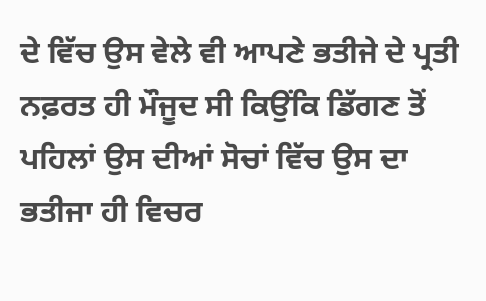ਦੇ ਵਿੱਚ ਉਸ ਵੇਲੇ ਵੀ ਆਪਣੇ ਭਤੀਜੇ ਦੇ ਪ੍ਰਤੀ ਨਫ਼ਰਤ ਹੀ ਮੌਜੂਦ ਸੀ ਕਿਉਂਕਿ ਡਿੱਗਣ ਤੋਂ ਪਹਿਲਾਂ ਉਸ ਦੀਆਂ ਸੋਚਾਂ ਵਿੱਚ ਉਸ ਦਾ ਭਤੀਜਾ ਹੀ ਵਿਚਰ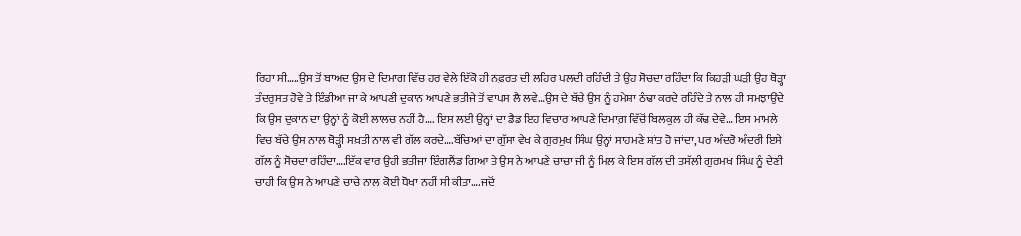ਰਿਹਾ ਸੀ…..ਉਸ ਤੋਂ ਬਾਅਦ ਉਸ ਦੇ ਦਿਮਾਗ ਵਿੱਚ ਹਰ ਵੇਲੇ ਇੱਕੋ ਹੀ ਨਫ਼ਰਤ ਦੀ ਲਹਿਰ ਪਲਦੀ ਰਹਿੰਦੀ ਤੇ ਉਹ ਸੋਚਦਾ ਰਹਿੰਦਾ ਕਿ ਕਿਹੜੀ ਘੜੀ ਉਹ ਥੋੜ੍ਹਾ ਤੰਦਰੁਸਤ ਹੋਵੇ ਤੇ ਇੰਡੀਆ ਜਾ ਕੇ ਆਪਣੀ ਦੁਕਾਨ ਆਪਣੇ ਭਤੀਜੇ ਤੋਂ ਵਾਪਸ ਲੈ ਲਵੇ…ਉਸ ਦੇ ਬੱਚੇ ਉਸ ਨੂੰ ਹਮੇਸ਼ਾ ਠੰਢਾ ਕਰਦੇ ਰਹਿੰਦੇ ਤੇ ਨਾਲ ਹੀ ਸਮਝਾਉਂਦੇ ਕਿ ਉਸ ਦੁਕਾਨ ਦਾ ਉਨ੍ਹਾਂ ਨੂੰ ਕੋਈ ਲਾਲਚ ਨਹੀਂ ਹੈ…. ਇਸ ਲਈ ਉਨ੍ਹਾਂ ਦਾ ਡੈਡ ਇਹ ਵਿਚਾਰ ਆਪਣੇ ਦਿਮਾਗ਼ ਵਿੱਚੋਂ ਬਿਲਕੁਲ ਹੀ ਕੱਢ ਦੇਵੇ… ਇਸ ਮਾਮਲੇ ਵਿਚ ਬੱਚੇ ਉਸ ਨਾਲ ਥੋੜ੍ਹੀ ਸਖ਼ਤੀ ਨਾਲ ਵੀ ਗੱਲ ਕਰਦੇ….ਬੱਚਿਆਂ ਦਾ ਗੁੱਸਾ ਵੇਖ ਕੇ ਗੁਰਮੁਖ ਸਿੰਘ ਉਨ੍ਹਾਂ ਸਾਹਮਣੇ ਸ਼ਾਂਤ ਹੋ ਜਾਂਦਾ, ਪਰ ਅੰਦਰੋ ਅੰਦਰੀ ਇਸੇ ਗੱਲ ਨੂੰ ਸੋਚਦਾ ਰਹਿੰਦਾ….ਇੱਕ ਵਾਰ ਉਹੀ ਭਤੀਜਾ ਇੰਗਲੈਂਡ ਗਿਆ ਤੇ ਉਸ ਨੇ ਆਪਣੇ ਚਾਚਾ ਜੀ ਨੂੰ ਮਿਲ ਕੇ ਇਸ ਗੱਲ ਦੀ ਤਸੱਲੀ ਗੁਰਮਖ ਸਿੰਘ ਨੂੰ ਦੇਣੀ ਚਾਹੀ ਕਿ ਉਸ ਨੇ ਆਪਣੇ ਚਾਚੇ ਨਾਲ ਕੋਈ ਧੋਖਾ ਨਹੀਂ ਸੀ ਕੀਤਾ….ਜਦੋਂ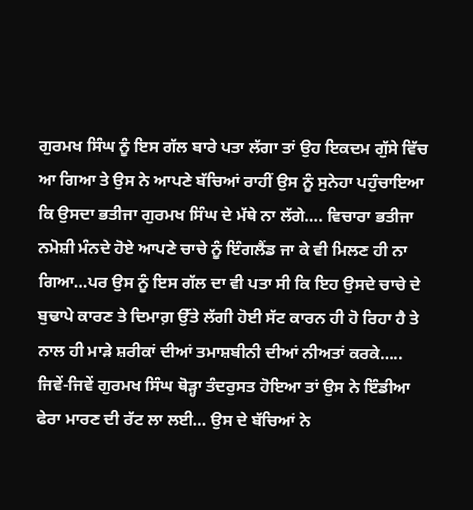ਗੁਰਮਖ ਸਿੰਘ ਨੂੰ ਇਸ ਗੱਲ ਬਾਰੇ ਪਤਾ ਲੱਗਾ ਤਾਂ ਉਹ ਇਕਦਮ ਗੁੱਸੇ ਵਿੱਚ ਆ ਗਿਆ ਤੇ ਉਸ ਨੇ ਆਪਣੇ ਬੱਚਿਆਂ ਰਾਹੀਂ ਉਸ ਨੂੰ ਸੁਨੇਹਾ ਪਹੁੰਚਾਇਆ ਕਿ ਉਸਦਾ ਭਤੀਜਾ ਗੁਰਮਖ ਸਿੰਘ ਦੇ ਮੱਥੇ ਨਾ ਲੱਗੇ…. ਵਿਚਾਰਾ ਭਤੀਜਾ ਨਮੋਸ਼ੀ ਮੰਨਦੇ ਹੋਏ ਆਪਣੇ ਚਾਚੇ ਨੂੰ ਇੰਗਲੈਂਡ ਜਾ ਕੇ ਵੀ ਮਿਲਣ ਹੀ ਨਾ ਗਿਆ…ਪਰ ਉਸ ਨੂੰ ਇਸ ਗੱਲ ਦਾ ਵੀ ਪਤਾ ਸੀ ਕਿ ਇਹ ਉਸਦੇ ਚਾਚੇ ਦੇ ਬੁਢਾਪੇ ਕਾਰਣ ਤੇ ਦਿਮਾਗ਼ ਉੱਤੇ ਲੱਗੀ ਹੋਈ ਸੱਟ ਕਾਰਨ ਹੀ ਹੋ ਰਿਹਾ ਹੈ ਤੇ ਨਾਲ ਹੀ ਮਾੜੇ ਸ਼ਰੀਕਾਂ ਦੀਆਂ ਤਮਾਸ਼ਬੀਨੀ ਦੀਆਂ ਨੀਅਤਾਂ ਕਰਕੇ…..
ਜਿਵੇਂ-ਜਿਵੇਂ ਗੁਰਮਖ ਸਿੰਘ ਥੋਡ਼੍ਹਾ ਤੰਦਰੁਸਤ ਹੋਇਆ ਤਾਂ ਉਸ ਨੇ ਇੰਡੀਆ ਫੇਰਾ ਮਾਰਣ ਦੀ ਰੱਟ ਲਾ ਲਈ… ਉਸ ਦੇ ਬੱਚਿਆਂ ਨੇ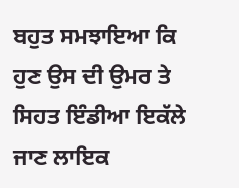ਬਹੁਤ ਸਮਝਾਇਆ ਕਿ ਹੁਣ ਉਸ ਦੀ ਉਮਰ ਤੇ ਸਿਹਤ ਇੰਡੀਆ ਇਕੱਲੇ ਜਾਣ ਲਾਇਕ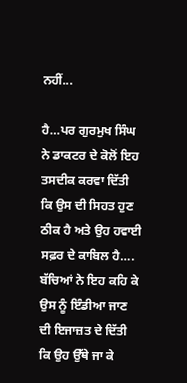ਨਹੀਂ...

ਹੈ…ਪਰ ਗੁਰਮੁਖ ਸਿੰਘ ਨੇ ਡਾਕਟਰ ਦੇ ਕੋਲੋਂ ਇਹ ਤਸਦੀਕ ਕਰਵਾ ਦਿੱਤੀ ਕਿ ਉਸ ਦੀ ਸਿਹਤ ਹੁਣ ਠੀਕ ਹੈ ਅਤੇ ਉਹ ਹਵਾਈ ਸਫ਼ਰ ਦੇ ਕਾਬਿਲ ਹੈ…. ਬੱਚਿਆਂ ਨੇ ਇਹ ਕਹਿ ਕੇ ਉਸ ਨੂੰ ਇੰਡੀਆ ਜਾਣ ਦੀ ਇਜਾਜ਼ਤ ਦੇ ਦਿੱਤੀ ਕਿ ਉਹ ਉੱਥੇ ਜਾ ਕੇ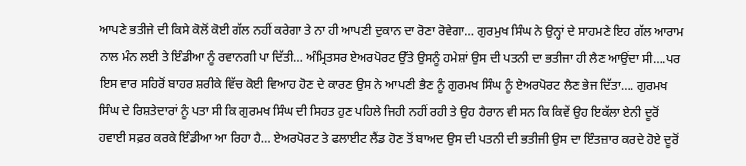ਆਪਣੇ ਭਤੀਜੇ ਦੀ ਕਿਸੇ ਕੋਲੋਂ ਕੋਈ ਗੱਲ ਨਹੀਂ ਕਰੇਗਾ ਤੇ ਨਾ ਹੀ ਆਪਣੀ ਦੁਕਾਨ ਦਾ ਰੋਣਾ ਰੋਵੇਗਾ… ਗੁਰਮੁਖ ਸਿੰਘ ਨੇ ਉਨ੍ਹਾਂ ਦੇ ਸਾਹਮਣੇ ਇਹ ਗੱਲ ਆਰਾਮ ਨਾਲ ਮੰਨ ਲਈ ਤੇ ਇੰਡੀਆ ਨੂੰ ਰਵਾਨਗੀ ਪਾ ਦਿੱਤੀ… ਅੰਮ੍ਰਿਤਸਰ ਏਅਰਪੋਰਟ ਉੱਤੇ ਉਸਨੂੰ ਹਮੇਸ਼ਾਂ ਉਸ ਦੀ ਪਤਨੀ ਦਾ ਭਤੀਜਾ ਹੀ ਲੈਣ ਆਉਂਦਾ ਸੀ….ਪਰ ਇਸ ਵਾਰ ਸਹਿਰੋਂ ਬਾਹਰ ਸ਼ਰੀਕੇ ਵਿੱਚ ਕੋਈ ਵਿਆਹ ਹੋਣ ਦੇ ਕਾਰਣ ਉਸ ਨੇ ਆਪਣੀ ਭੈਣ ਨੂੰ ਗੁਰਮਖ ਸਿੰਘ ਨੂੰ ਏਅਰਪੋਰਟ ਲੈਣ ਭੇਜ ਦਿੱਤਾ…. ਗੁਰਮਖ ਸਿੰਘ ਦੇ ਰਿਸ਼ਤੇਦਾਰਾਂ ਨੂੰ ਪਤਾ ਸੀ ਕਿ ਗੁਰਮਖ ਸਿੰਘ ਦੀ ਸਿਹਤ ਹੁਣ ਪਹਿਲੇ ਜਿਹੀ ਨਹੀਂ ਰਹੀ ਤੇ ਉਹ ਹੈਰਾਨ ਵੀ ਸਨ ਕਿ ਕਿਵੇਂ ਉਹ ਇਕੱਲਾ ਏਨੀ ਦੂਰੋਂ ਹਵਾਈ ਸਫ਼ਰ ਕਰਕੇ ਇੰਡੀਆ ਆ ਰਿਹਾ ਹੈ… ਏਅਰਪੋਰਟ ਤੇ ਫਲਾਈਟ ਲੈਂਡ ਹੋਣ ਤੋਂ ਬਾਅਦ ਉਸ ਦੀ ਪਤਨੀ ਦੀ ਭਤੀਜੀ ਉਸ ਦਾ ਇੰਤਜ਼ਾਰ ਕਰਦੇ ਹੋਏ ਦੂਰੋਂ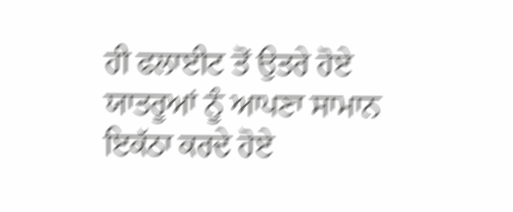ਹੀ ਫਲਾਈਟ ਤੋਂ ਉਤਰੇ ਹੋਏ ਯਾਤਰੂਆਂ ਨੂੰ ਆਪਣਾ ਸਾਮਾਨ ਇਕੱਠਾ ਕਰਦੇ ਹੋਏ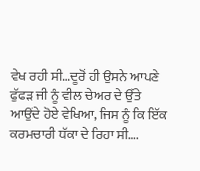ਵੇਖ ਰਹੀ ਸੀ…ਦੂਰੋਂ ਹੀ ਉਸਨੇ ਆਪਣੇ ਫੁੱਫੜ ਜੀ ਨੂੰ ਵੀਲ ਚੇਅਰ ਦੇ ਉੱਤੇ ਆਉਂਦੇ ਹੋਏ ਵੇਖਿਆ, ਜਿਸ ਨੂੰ ਕਿ ਇੱਕ ਕਰਮਚਾਰੀ ਧੱਕਾ ਦੇ ਰਿਹਾ ਸੀ….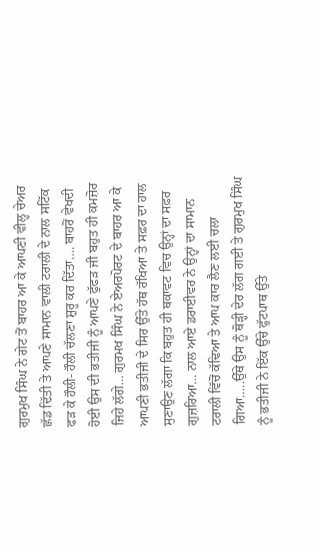ਗੁਰਮੁਖ ਸਿੰਘ ਨੇ ਗੇਟ ਤੋਂ ਬਾਹਰ ਆ ਕੇ ਆਪਣੀ ਵੀਲ੍ਹ ਚੇਅਰ ਛੱਡ ਦਿੱਤੀ ਤੇ ਆਪਣੇ ਸਾਮਾਨ ਵਾਲੀ ਟਰਾਲੀ ਦੇ ਨਾਲ ਸਟਿੱਕ ਫੜ ਕੇ ਹੌਲੀ- ਹੌਲੀ ਚੱਲਣਾ ਸ਼ੁਰੂ ਕਰ ਦਿੱਤਾ…. ਬਾਹਰੋਂ ਵੇਖਦੀ ਹੋਈ ਉਸ ਦੀ ਭਤੀਜੀ ਨੂੰ ਆਪਣੇ ਫੁੱਫੜ ਜੀ ਬਹੁਤ ਹੀ ਕਮਜ਼ੋਰ ਜਿਹੇ ਲੱਗੇ… ਗੁਰਮਖ ਸਿੰਘ ਨੇ ਏਅਰਪੋਰਟ ਦੇ ਬਾਹਰ ਆ ਕੇ ਆਪਣੀ ਭਤੀਜੀ ਦੇ ਸਿਰ ਉੱਤੇ ਹੱਥ ਰੱਖਿਆ ਤੇ ਸਫ਼ਰ ਦਾ ਹਾਲ ਸੁਣਾਉਣ ਲੱਗਾ ਕਿ ਬਹੁਤ ਹੀ ਥਕਾਵਟ ਵਿਚ ਉਨ੍ਹਾਂ ਦਾ ਸਫ਼ਰ ਗੁਜ਼ਰਿਆ… ਨਾਲ ਆਏ ਡਰਾਈਵਰ ਨੇ ਉਨ੍ਹਾਂ ਦਾ ਸਾਮਾਨ ਟਰਾਲੀ ਵਿੱਚੋਂ ਕੱਢਿਆ ਤੇ ਆਪ ਕਾਰ ਲੈਣ ਲਈ ਚਲਾ ਗਿਆ…..ਉੱਥੇ ਉਸ ਨੂੰ ਥੋੜ੍ਹੀ ਦੇਰ ਲੱਗ ਗਈ ਤੇ ਗੁਰਮੁਖ ਸਿੰਘ ਨੂੰ ਭਤੀਜੀ ਨੇ ਇੱਕ ਉੱਚੇ ਫੁੱਟਪਾਥ ਉੱਤੇ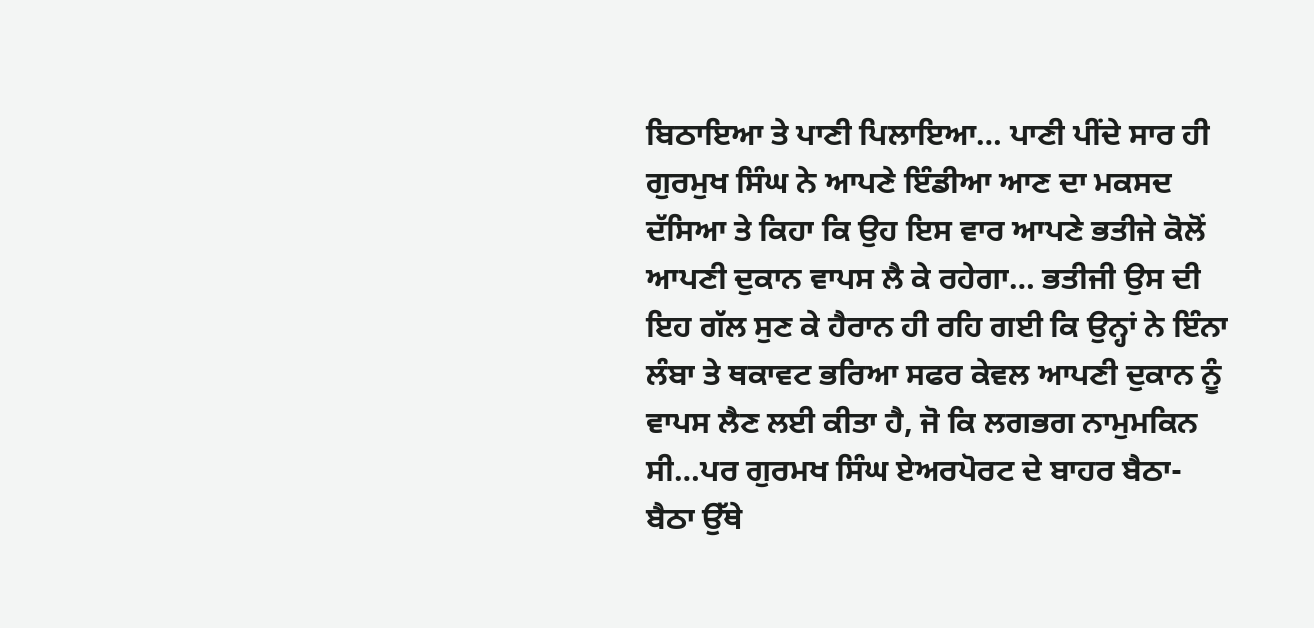ਬਿਠਾਇਆ ਤੇ ਪਾਣੀ ਪਿਲਾਇਆ… ਪਾਣੀ ਪੀਂਦੇ ਸਾਰ ਹੀ ਗੁਰਮੁਖ ਸਿੰਘ ਨੇ ਆਪਣੇ ਇੰਡੀਆ ਆਣ ਦਾ ਮਕਸਦ ਦੱਸਿਆ ਤੇ ਕਿਹਾ ਕਿ ਉਹ ਇਸ ਵਾਰ ਆਪਣੇ ਭਤੀਜੇ ਕੋਲੋਂ ਆਪਣੀ ਦੁਕਾਨ ਵਾਪਸ ਲੈ ਕੇ ਰਹੇਗਾ… ਭਤੀਜੀ ਉਸ ਦੀ ਇਹ ਗੱਲ ਸੁਣ ਕੇ ਹੈਰਾਨ ਹੀ ਰਹਿ ਗਈ ਕਿ ਉਨ੍ਹਾਂ ਨੇ ਇੰਨਾ ਲੰਬਾ ਤੇ ਥਕਾਵਟ ਭਰਿਆ ਸਫਰ ਕੇਵਲ ਆਪਣੀ ਦੁਕਾਨ ਨੂੰ ਵਾਪਸ ਲੈਣ ਲਈ ਕੀਤਾ ਹੈ, ਜੋ ਕਿ ਲਗਭਗ ਨਾਮੁਮਕਿਨ ਸੀ…ਪਰ ਗੁਰਮਖ ਸਿੰਘ ਏਅਰਪੋਰਟ ਦੇ ਬਾਹਰ ਬੈਠਾ-ਬੈਠਾ ਉੱਥੇ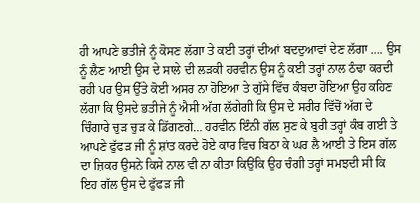ਹੀ ਆਪਣੇ ਭਤੀਜੇ ਨੂੰ ਕੋਸਣ ਲੱਗਾ ਤੇ ਕਈ ਤਰ੍ਹਾਂ ਦੀਆਂ ਬਦਦੁਆਵਾਂ ਦੇਣ ਲੱਗਾ …. ਉਸ ਨੂੰ ਲੈਣ ਆਈ ਉਸ ਦੇ ਸਾਲੇ ਦੀ ਲੜਕੀ ਹਰਵੀਨ ਉਸ ਨੂੰ ਕਈ ਤਰ੍ਹਾਂ ਨਾਲ ਠੰਢਾ ਕਰਦੀ ਰਹੀ ਪਰ ਉਸ ਉੱਤੇ ਕੋਈ ਅਸਰ ਨਾ ਹੋਇਆ ਤੇ ਗੁੱਸੇ ਵਿੱਚ ਕੰਬਦਾ ਹੋਇਆ ਉਹ ਕਹਿਣ ਲੱਗਾ ਕਿ ਉਸਦੇ ਭਤੀਜੇ ਨੂੰ ਐਸੀ ਅੱਗ ਲੱਗੇਗੀ ਕਿ ਉਸ ਦੇ ਸਰੀਰ ਵਿੱਚੋਂ ਅੱਗ ਦੇ ਚਿੰਗਾਰੇ ਚੁੜ ਚੁੜ ਕੇ ਡਿੱਗਣਗੇ… ਹਰਵੀਨ ਇੰਨੀ ਗੱਲ ਸੁਣ ਕੇ ਬੁਰੀ ਤਰ੍ਹਾਂ ਕੰਬ ਗਈ ਤੇ ਆਪਣੇ ਫੁੱਫੜ ਜੀ ਨੂੰ ਸ਼ਾਂਤ ਕਰਦੇ ਹੋਏ ਕਾਰ ਵਿਚ ਬਿਠਾ ਕੇ ਘਰ ਲੈ ਆਈ ਤੇ ਇਸ ਗੱਲ ਦਾ ਜ਼ਿਕਰ ਉਸਨੇ ਕਿਸੇ ਨਾਲ ਵੀ ਨਾ ਕੀਤਾ ਕਿਉਂਕਿ ਉਹ ਚੰਗੀ ਤਰ੍ਹਾਂ ਸਮਝਦੀ ਸੀ ਕਿ ਇਹ ਗੱਲ ਉਸ ਦੇ ਫੁੱਫੜ ਜੀ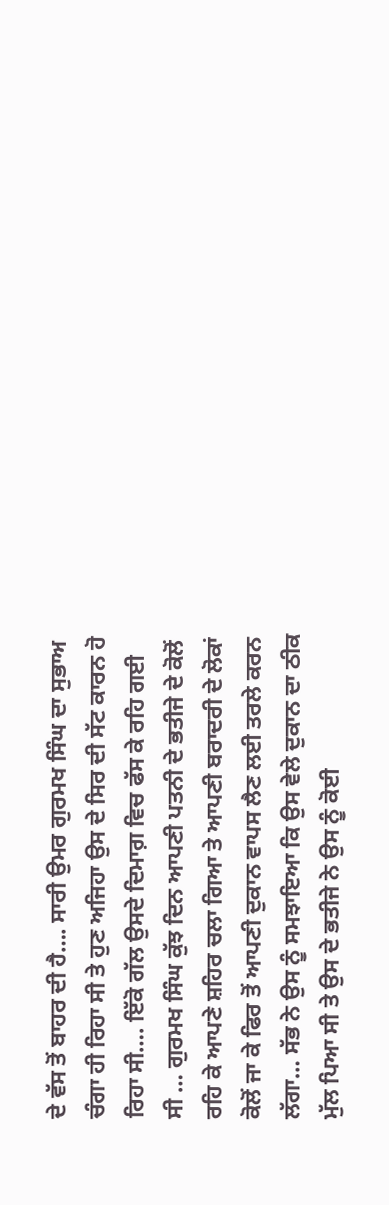ਦੇ ਵੱਸ ਤੋਂ ਬਾਹਰ ਦੀ ਹੈ…. ਸਾਰੀ ਉਮਰ ਗੁਰਮਖ ਸਿੰਘ ਦਾ ਸੁਭਾਅ ਚੰਗਾ ਹੀ ਰਿਹਾ ਸੀ ਤੇ ਹੁਣ ਅਜਿਹਾ ਉਸ ਦੇ ਸਿਰ ਦੀ ਸੱਟ ਕਾਰਨ ਹੋ ਰਿਹਾ ਸੀ…. ਇੱਕੋ ਗੱਲ ਉਸਦੇ ਦਿਮਾਗ਼ ਵਿਚ ਫੱਸ ਕੇ ਰਹਿ ਗਈ ਸੀ … ਗੁਰਮਖ ਸਿੰਘ ਕੁੱਝ ਦਿਨ ਆਪਣੀ ਪਤਨੀ ਦੇ ਭਤੀਜੇ ਦੇ ਕੋਲੋਂ ਰਹਿ ਕੇ ਆਪਣੇ ਸ਼ਹਿਰ ਚਲਾ ਗਿਆ ਤੇ ਆਪਣੀ ਬਰਾਦਰੀ ਦੇ ਲੋਕਾਂ ਕੋਲੋਂ ਜਾ ਕੇ ਫਿਰ ਤੋਂ ਆਪਣੀ ਦੁਕਾਨ ਵਾਪਸ ਲੈਣ ਲਈ ਤਰਲੇ ਕਰਨ ਲੱਗਾ… ਸੱਭ ਨੇ ਉਸ ਨੂੰ ਸਮਝਾਇਆ ਕਿ ਉਸ ਵੇਲੇ ਦੁਕਾਨ ਦਾ ਠੀਕ ਮੁੱਲ ਪਿਆ ਸੀ ਤੇ ਉਸ ਦੇ ਭਤੀਜੇ ਨੇ ਉਸ ਨੂੰ ਕੋਈ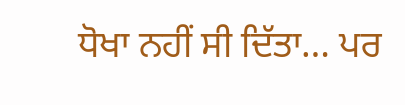ਧੋਖਾ ਨਹੀਂ ਸੀ ਦਿੱਤਾ… ਪਰ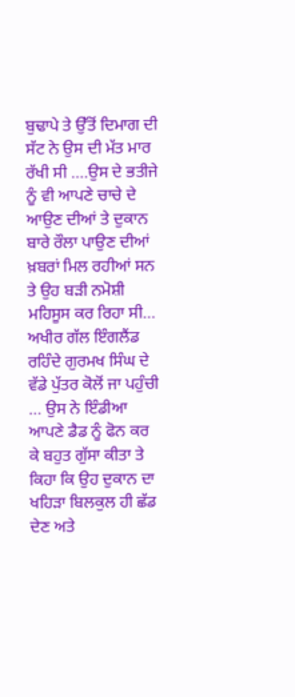ਬੁਢਾਪੇ ਤੇ ਉੱਤੋਂ ਦਿਮਾਗ ਦੀ ਸੱਟ ਨੇ ਉਸ ਦੀ ਮੱਤ ਮਾਰ ਰੱਖੀ ਸੀ ….ਉਸ ਦੇ ਭਤੀਜੇ ਨੂੰ ਵੀ ਆਪਣੇ ਚਾਚੇ ਦੇ ਆਉਣ ਦੀਆਂ ਤੇ ਦੁਕਾਨ ਬਾਰੇ ਰੌਲਾ ਪਾਉਣ ਦੀਆਂ ਖ਼ਬਰਾਂ ਮਿਲ ਰਹੀਆਂ ਸਨ ਤੇ ਉਹ ਬੜੀ ਨਮੋਸ਼ੀ ਮਹਿਸੂਸ ਕਰ ਰਿਹਾ ਸੀ… ਅਖੀਰ ਗੱਲ ਇੰਗਲੈਂਡ ਰਹਿੰਦੇ ਗੁਰਮਖ ਸਿੰਘ ਦੇ ਵੱਡੇ ਪੁੱਤਰ ਕੋਲੋਂ ਜਾ ਪਹੁੰਚੀ … ਉਸ ਨੇ ਇੰਡੀਆ ਆਪਣੇ ਡੈਡ ਨੂੰ ਫੋਨ ਕਰ ਕੇ ਬਹੁਤ ਗੁੱਸਾ ਕੀਤਾ ਤੇ ਕਿਹਾ ਕਿ ਉਹ ਦੁਕਾਨ ਦਾ ਖਹਿੜਾ ਬਿਲਕੁਲ ਹੀ ਛੱਡ ਦੇਣ ਅਤੇ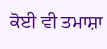ਕੋਈ ਵੀ ਤਮਾਸ਼ਾ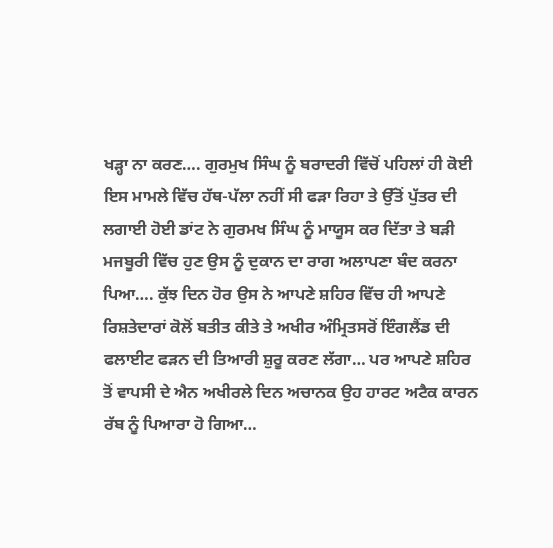ਖੜ੍ਹਾ ਨਾ ਕਰਣ…. ਗੁਰਮੁਖ ਸਿੰਘ ਨੂੰ ਬਰਾਦਰੀ ਵਿੱਚੋਂ ਪਹਿਲਾਂ ਹੀ ਕੋਈ ਇਸ ਮਾਮਲੇ ਵਿੱਚ ਹੱਥ-ਪੱਲਾ ਨਹੀਂ ਸੀ ਫੜਾ ਰਿਹਾ ਤੇ ਉੱਤੋਂ ਪੁੱਤਰ ਦੀ ਲਗਾਈ ਹੋਈ ਡਾਂਟ ਨੇ ਗੁਰਮਖ ਸਿੰਘ ਨੂੰ ਮਾਯੂਸ ਕਰ ਦਿੱਤਾ ਤੇ ਬੜੀ ਮਜਬੂਰੀ ਵਿੱਚ ਹੁਣ ਉਸ ਨੂੰ ਦੁਕਾਨ ਦਾ ਰਾਗ ਅਲਾਪਣਾ ਬੰਦ ਕਰਨਾ ਪਿਆ…. ਕੁੱਝ ਦਿਨ ਹੋਰ ਉਸ ਨੇ ਆਪਣੇ ਸ਼ਹਿਰ ਵਿੱਚ ਹੀ ਆਪਣੇ ਰਿਸ਼ਤੇਦਾਰਾਂ ਕੋਲੋਂ ਬਤੀਤ ਕੀਤੇ ਤੇ ਅਖੀਰ ਅੰਮ੍ਰਿਤਸਰੋਂ ਇੰਗਲੈਂਡ ਦੀ ਫਲਾਈਟ ਫੜਨ ਦੀ ਤਿਆਰੀ ਸ਼ੁਰੂ ਕਰਣ ਲੱਗਾ… ਪਰ ਆਪਣੇ ਸ਼ਹਿਰ ਤੋਂ ਵਾਪਸੀ ਦੇ ਐਨ ਅਖੀਰਲੇ ਦਿਨ ਅਚਾਨਕ ਉਹ ਹਾਰਟ ਅਟੈਕ ਕਾਰਨ ਰੱਬ ਨੂੰ ਪਿਆਰਾ ਹੋ ਗਿਆ…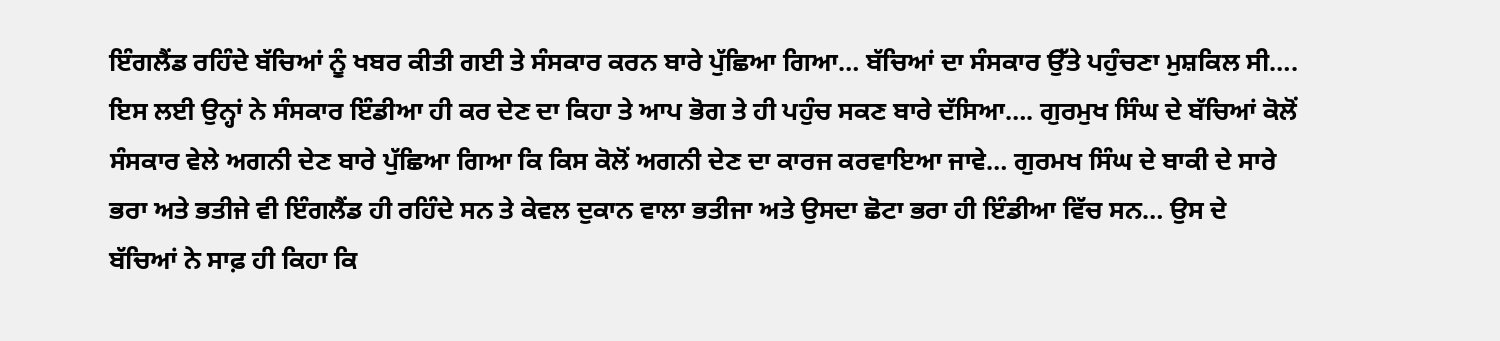ਇੰਗਲੈਂਡ ਰਹਿੰਦੇ ਬੱਚਿਆਂ ਨੂੰ ਖਬਰ ਕੀਤੀ ਗਈ ਤੇ ਸੰਸਕਾਰ ਕਰਨ ਬਾਰੇ ਪੁੱਛਿਆ ਗਿਆ… ਬੱਚਿਆਂ ਦਾ ਸੰਸਕਾਰ ਉੱਤੇ ਪਹੁੰਚਣਾ ਮੁਸ਼ਕਿਲ ਸੀ…. ਇਸ ਲਈ ਉਨ੍ਹਾਂ ਨੇ ਸੰਸਕਾਰ ਇੰਡੀਆ ਹੀ ਕਰ ਦੇਣ ਦਾ ਕਿਹਾ ਤੇ ਆਪ ਭੋਗ ਤੇ ਹੀ ਪਹੁੰਚ ਸਕਣ ਬਾਰੇ ਦੱਸਿਆ…. ਗੁਰਮੁਖ ਸਿੰਘ ਦੇ ਬੱਚਿਆਂ ਕੋਲੋਂ ਸੰਸਕਾਰ ਵੇਲੇ ਅਗਨੀ ਦੇਣ ਬਾਰੇ ਪੁੱਛਿਆ ਗਿਆ ਕਿ ਕਿਸ ਕੋਲੋਂ ਅਗਨੀ ਦੇਣ ਦਾ ਕਾਰਜ ਕਰਵਾਇਆ ਜਾਵੇ… ਗੁਰਮਖ ਸਿੰਘ ਦੇ ਬਾਕੀ ਦੇ ਸਾਰੇ ਭਰਾ ਅਤੇ ਭਤੀਜੇ ਵੀ ਇੰਗਲੈਂਡ ਹੀ ਰਹਿੰਦੇ ਸਨ ਤੇ ਕੇਵਲ ਦੁਕਾਨ ਵਾਲਾ ਭਤੀਜਾ ਅਤੇ ਉਸਦਾ ਛੋਟਾ ਭਰਾ ਹੀ ਇੰਡੀਆ ਵਿੱਚ ਸਨ… ਉਸ ਦੇ ਬੱਚਿਆਂ ਨੇ ਸਾਫ਼ ਹੀ ਕਿਹਾ ਕਿ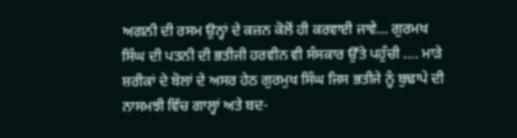ਅਗਨੀ ਦੀ ਰਸਮ ਉਨ੍ਹਾਂ ਦੇ ਕਜ਼ਨ ਕੋਲੋਂ ਹੀ ਕਰਵਾਈ ਜਾਵੇ… ਗੁਰਮਖ ਸਿੰਘ ਦੀ ਪਤਨੀ ਦੀ ਭਤੀਜੀ ਹਰਵੀਨ ਵੀ ਸੰਸਕਾਰ ਉੱਤੇ ਪਹੁੰਚੀ …. ਮਾੜੇ ਸ਼ਰੀਕਾਂ ਦੇ ਬੋਲਾਂ ਦੇ ਅਸਰ ਹੇਠ ਗੁਰਮੁਖ ਸਿੰਘ ਜਿਸ ਭਤੀਜੇ ਨੂੰ ਬੁਢਾਪੇ ਦੀ ਨਾਸਮਝੀ ਵਿੱਚ ਗਾਲ੍ਹਾਂ ਅਤੇ ਬਦ-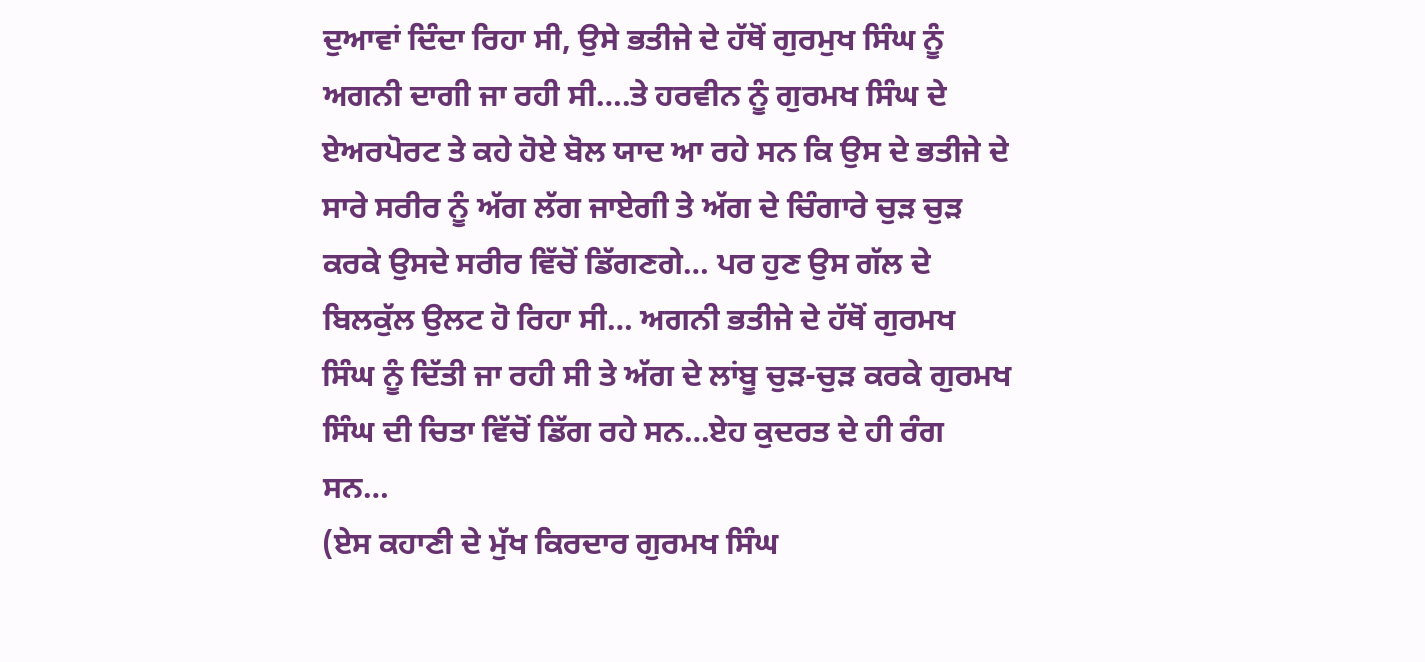ਦੁਆਵਾਂ ਦਿੰਦਾ ਰਿਹਾ ਸੀ, ਉਸੇ ਭਤੀਜੇ ਦੇ ਹੱਥੋਂ ਗੁਰਮੁਖ ਸਿੰਘ ਨੂੰ ਅਗਨੀ ਦਾਗੀ ਜਾ ਰਹੀ ਸੀ….ਤੇ ਹਰਵੀਨ ਨੂੰ ਗੁਰਮਖ ਸਿੰਘ ਦੇ ਏਅਰਪੋਰਟ ਤੇ ਕਹੇ ਹੋਏ ਬੋਲ ਯਾਦ ਆ ਰਹੇ ਸਨ ਕਿ ਉਸ ਦੇ ਭਤੀਜੇ ਦੇ ਸਾਰੇ ਸਰੀਰ ਨੂੰ ਅੱਗ ਲੱਗ ਜਾਏਗੀ ਤੇ ਅੱਗ ਦੇ ਚਿੰਗਾਰੇ ਚੁੜ ਚੁੜ ਕਰਕੇ ਉਸਦੇ ਸਰੀਰ ਵਿੱਚੋਂ ਡਿੱਗਣਗੇ… ਪਰ ਹੁਣ ਉਸ ਗੱਲ ਦੇ ਬਿਲਕੁੱਲ ਉਲਟ ਹੋ ਰਿਹਾ ਸੀ… ਅਗਨੀ ਭਤੀਜੇ ਦੇ ਹੱਥੋਂ ਗੁਰਮਖ ਸਿੰਘ ਨੂੰ ਦਿੱਤੀ ਜਾ ਰਹੀ ਸੀ ਤੇ ਅੱਗ ਦੇ ਲਾਂਬੂ ਚੁੜ-ਚੁੜ ਕਰਕੇ ਗੁਰਮਖ ਸਿੰਘ ਦੀ ਚਿਤਾ ਵਿੱਚੋਂ ਡਿੱਗ ਰਹੇ ਸਨ…ਏਹ ਕੁਦਰਤ ਦੇ ਹੀ ਰੰਗ ਸਨ…
(ਏਸ ਕਹਾਣੀ ਦੇ ਮੁੱਖ ਕਿਰਦਾਰ ਗੁਰਮਖ ਸਿੰਘ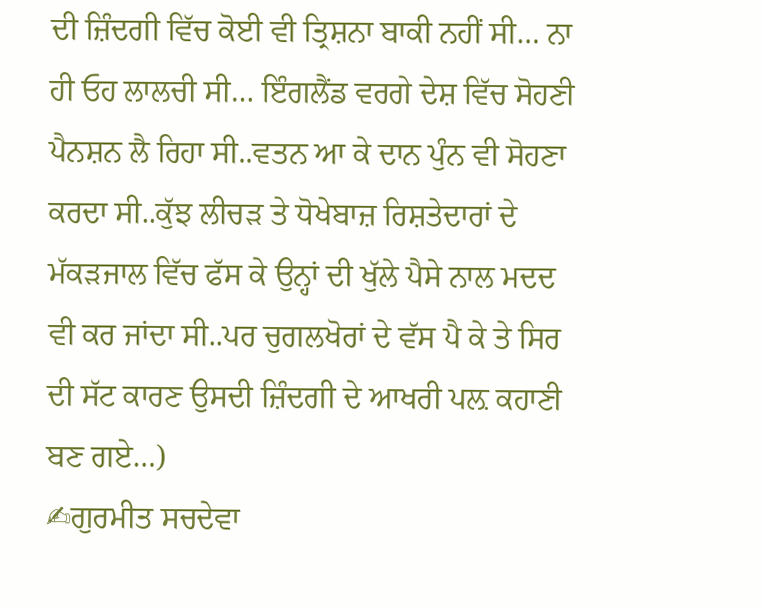ਦੀ ਜ਼ਿੰਦਗੀ ਵਿੱਚ ਕੋਈ ਵੀ ਤ੍ਰਿਸ਼ਨਾ ਬਾਕੀ ਨਹੀਂ ਸੀ… ਨਾ ਹੀ ਓਹ ਲਾਲਚੀ ਸੀ… ਇੰਗਲੈਂਡ ਵਰਗੇ ਦੇਸ਼ ਵਿੱਚ ਸੋਹਣੀ ਪੈਨਸ਼ਨ ਲੈ ਰਿਹਾ ਸੀ..ਵਤਨ ਆ ਕੇ ਦਾਨ ਪੁੰਨ ਵੀ ਸੋਹਣਾ ਕਰਦਾ ਸੀ..ਕੁੱਝ ਲੀਚੜ ਤੇ ਧੋਖੇਬਾਜ਼ ਰਿਸ਼ਤੇਦਾਰਾਂ ਦੇ ਮੱਕੜਜਾਲ ਵਿੱਚ ਫੱਸ ਕੇ ਉਨ੍ਹਾਂ ਦੀ ਖੁੱਲੇ ਪੈਸੇ ਨਾਲ ਮਦਦ ਵੀ ਕਰ ਜਾਂਦਾ ਸੀ..ਪਰ ਚੁਗਲਖੋਰਾਂ ਦੇ ਵੱਸ ਪੈ ਕੇ ਤੇ ਸਿਰ ਦੀ ਸੱਟ ਕਾਰਣ ਉਸਦੀ ਜ਼ਿੰਦਗੀ ਦੇ ਆਖਰੀ ਪਲ਼ ਕਹਾਣੀ ਬਣ ਗਏ…)
✍ਗੁਰਮੀਤ ਸਚਦੇਵਾ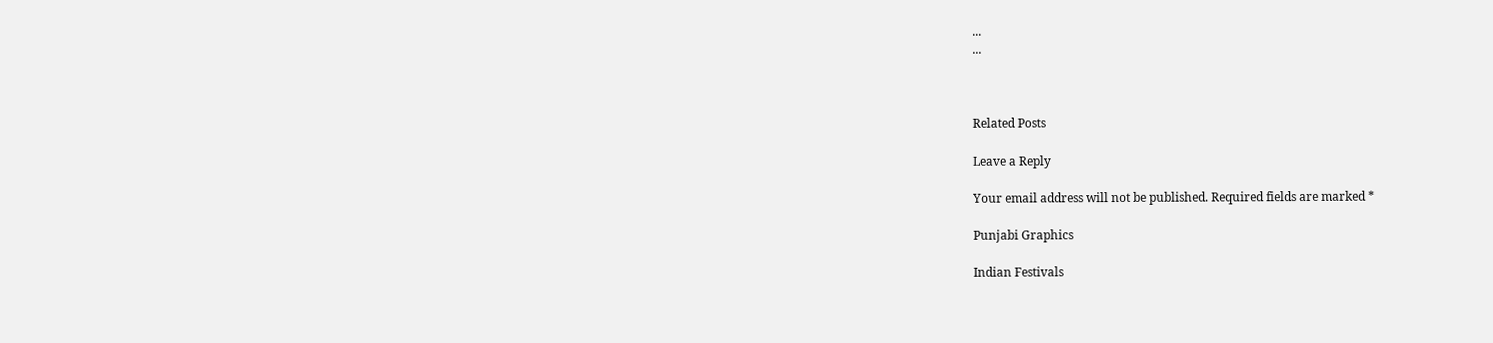...
...



Related Posts

Leave a Reply

Your email address will not be published. Required fields are marked *

Punjabi Graphics

Indian Festivals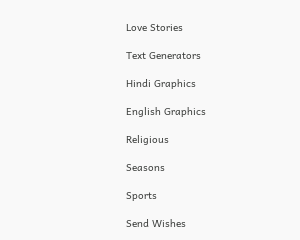Love Stories

Text Generators

Hindi Graphics

English Graphics

Religious

Seasons

Sports

Send Wishes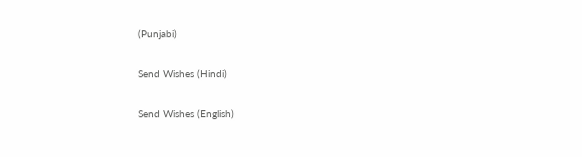(Punjabi)

Send Wishes (Hindi)

Send Wishes (English)